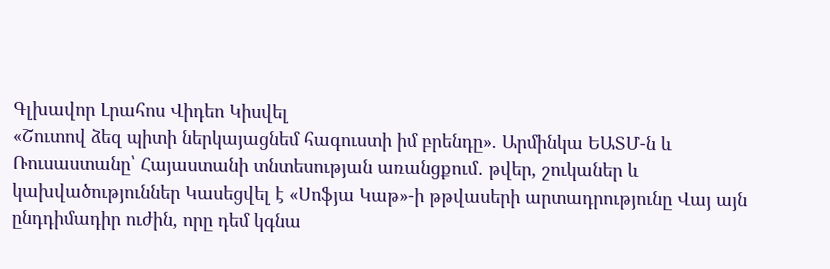Գլխավոր Լրահոս Վիդեո Կիսվել
«Շուտով ձեզ պիտի ներկայացնեմ հագուստի իմ բրենդը». Արմինկա ԵԱՏՄ-ն և Ռուսաստանը՝ Հայաստանի տնտեսության առանցքում․ թվեր, շուկաներ և կախվածություններ Կասեցվել է «Սոֆյա Կաթ»-ի թթվասերի արտադրությունը Վայ այն ընդդիմադիր ուժին, որը դեմ կգնա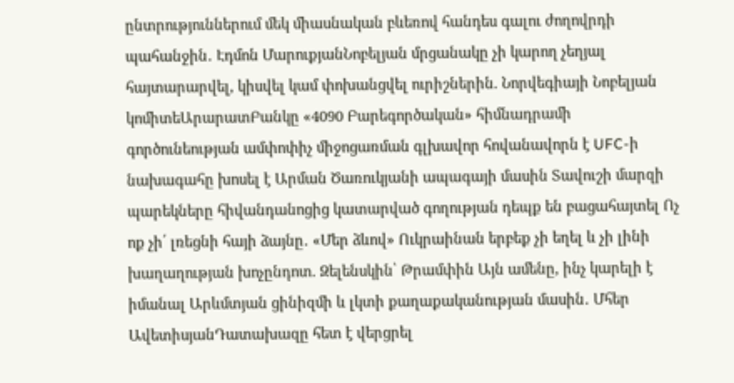ընտրություններում մեկ միասնական բևեռով հանդես գալու ժողովրդի պահանջին․ Էդմոն ՄարուքյանՆոբելյան մրցանակը չի կարող չեղյալ հայտարարվել, կիսվել կամ փոխանցվել ուրիշներին. Նորվեգիայի Նոբելյան կոմիտեԱրարատԲանկը «4090 Բարեգործական» հիմնադրամի գործունեության ամփոփիչ միջոցառման գլխավոր հովանավորն է UFC-ի նախագահը խոսել է Արման Ծառուկյանի ապագայի մասին Տավուշի մարզի պարեկները հիվանդանոցից կատարված գողության դեպք են բացահայտել Ոչ ոք չի՛ լռեցնի հայի ձայնը․ «Մեր ձևով» Ուկրաինան երբեք չի եղել և չի լինի խաղաղության խոչընդոտ. Զելենսկին՝ Թրամփին Այն ամենը, ինչ կարելի է իմանալ Արևմտյան ցինիզմի և լկտի քաղաքականության մասին․ Մհեր ԱվետիսյանԴատախազը հետ է վերցրել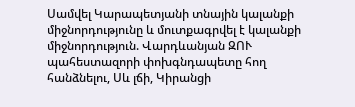Սամվել Կարապետյանի տնային կալանքի միջնորդությունը և մուտքագրվել է կալանքի միջնորդություն. Վարդևանյան ԶՈՒ պահեստազորի փոխգնդապետը հող հանձնելու, Սև լճի, Կիրանցի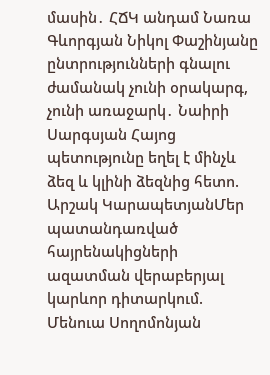մասին․ ՀՃԿ անդամ Նառա Գևորգյան Նիկոլ Փաշինյանը ընտրությունների գնալու ժամանակ չունի օրակարգ, չունի առաջարկ․ Նաիրի Սարգսյան Հայոց պետությունը եղել է մինչև ձեզ և կլինի ձեզնից հետո. Արշակ ԿարապետյանՄեր պատանդառված հայրենակիցների ազատման վերաբերյալ կարևոր դիտարկում. Մենուա Սողոմոնյան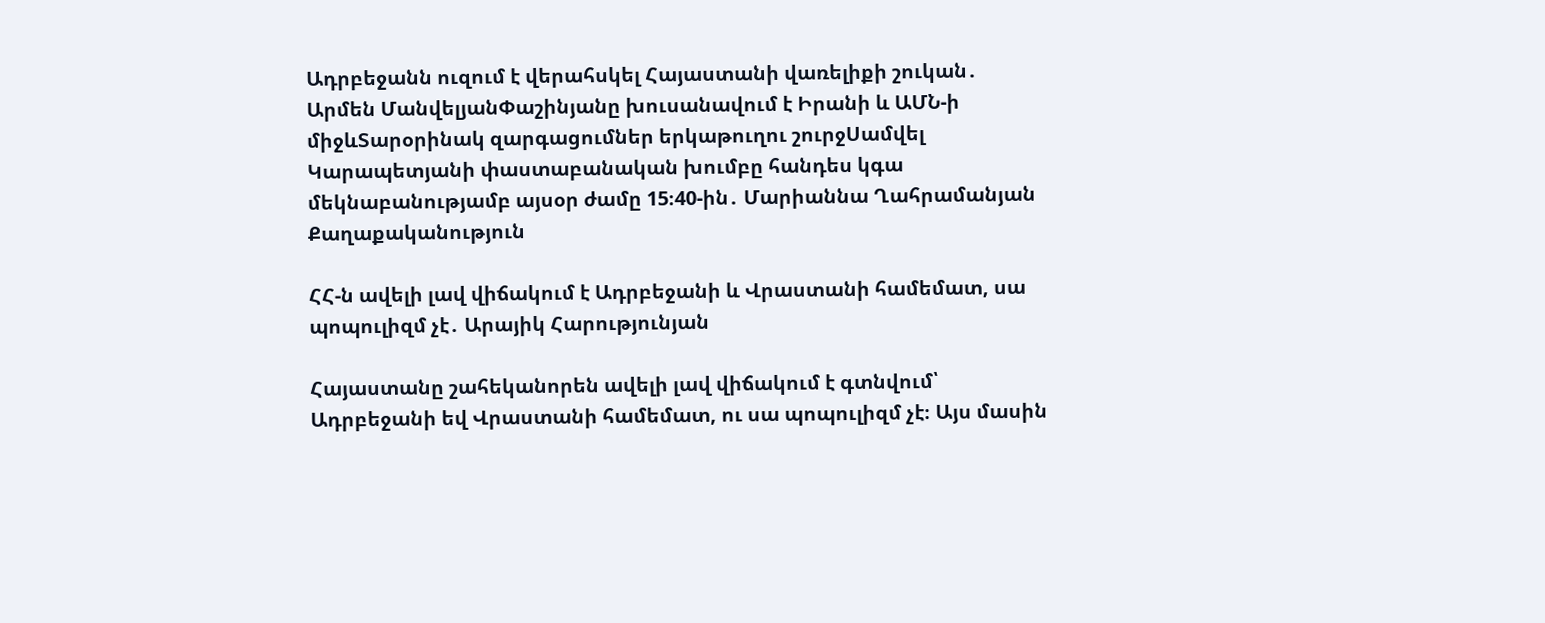Ադրբեջանն ուզում է վերահսկել Հայաստանի վառելիքի շուկան․ Արմեն ՄանվելյանՓաշինյանը խուսանավում է Իրանի և ԱՄՆ-ի միջևՏարօրինակ զարգացումներ երկաթուղու շուրջՍամվել Կարապետյանի փաստաբանական խումբը հանդես կգա մեկնաբանությամբ այսօր ժամը 15։40-ին․ Մարիաննա Ղահրամանյան
Քաղաքականություն

ՀՀ-ն ավելի լավ վիճակում է Ադրբեջանի և Վրաստանի համեմատ, սա պոպուլիզմ չէ․ Արայիկ Հարությունյան

Հայաստանը շահեկանորեն ավելի լավ վիճակում է գտնվում՝ Ադրբեջանի եվ Վրաստանի համեմատ, ու սա պոպուլիզմ չէ։ Այս մասին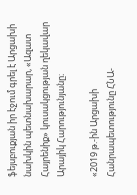ֆեյսբուքյան իր էջում գրել է Արցախի նախկին պետնախարար, «Ազատ Հայրենիք» կուսակցության ղեկավար Արայիկ Հարությունյանը։

«2019 թ.-ին Արցախի Հանրապետությունը ՀՆԱ-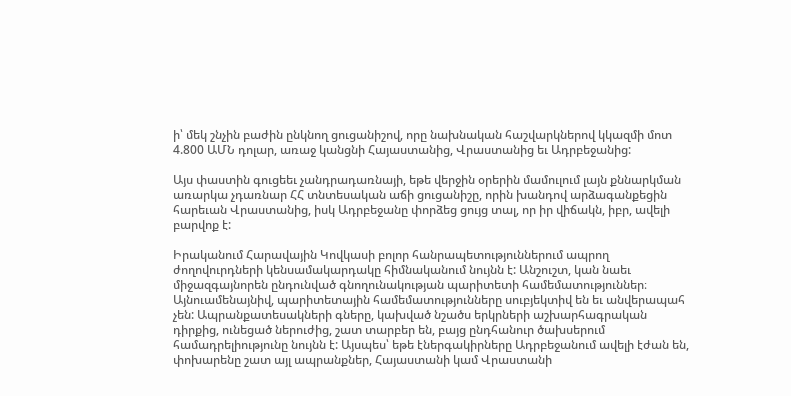ի՝ մեկ շնչին բաժին ընկնող ցուցանիշով, որը նախնական հաշվարկներով կկազմի մոտ 4.800 ԱՄՆ դոլար, առաջ կանցնի Հայաստանից, Վրաստանից եւ Ադրբեջանից:

Այս փաստին գուցեեւ չանդրադառնայի, եթե վերջին օրերին մամուլում լայն քննարկման առարկա չդառնար ՀՀ տնտեսական աճի ցուցանիշը, որին խանդով արձագանքեցին հարեւան Վրաստանից, իսկ Ադրբեջանը փորձեց ցույց տալ, որ իր վիճակն, իբր, ավելի բարվոք է:

Իրականում Հարավային Կովկասի բոլոր հանրապետություններում ապրող ժողովուրդների կենսամակարդակը հիմնականում նույնն է: Անշուշտ, կան նաեւ միջազգայնորեն ընդունված գնողունակության պարիտետի համեմատություններ։ Այնուամենայնիվ, պարիտետային համեմատությունները սուբյեկտիվ են եւ անվերապահ չեն: Ապրանքատեսակների գները, կախված նշածս երկրների աշխարհագրական դիրքից, ունեցած ներուժից, շատ տարբեր են, բայց ընդհանուր ծախսերում համադրելիությունը նույնն է: Այսպես՝ եթե էներգակիրները Ադրբեջանում ավելի էժան են, փոխարենը շատ այլ ապրանքներ, Հայաստանի կամ Վրաստանի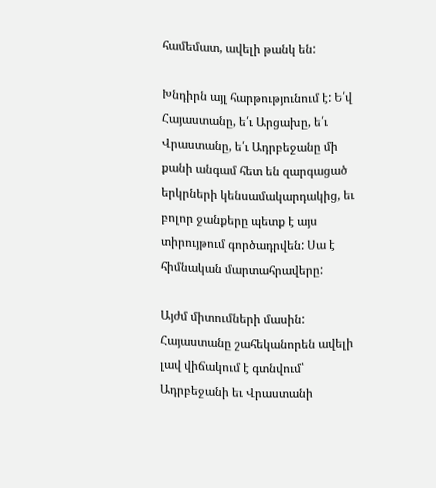համեմատ, ավելի թանկ են:

Խնդիրն այլ հարթությունում է: Ե՛վ Հայաստանը, ե՛ւ Արցախը, ե՛ւ Վրաստանը, ե՛ւ Ադրբեջանը մի քանի անգամ հետ են զարգացած երկրների կենսամակարդակից, եւ բոլոր ջանքերը պետք է այս տիրույթում գործադրվեն: Սա է հիմնական մարտահրավերը:

Այժմ միտումների մասին: Հայաստանը շահեկանորեն ավելի լավ վիճակում է գտնվում՝ Ադրբեջանի եւ Վրաստանի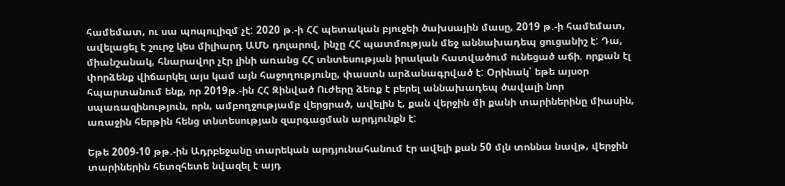համեմատ, ու սա պոպուլիզմ չէ: 2020 թ.-ի ՀՀ պետական բյուջեի ծախսային մասը, 2019 թ.-ի համեմատ, ավելացել է շուրջ կես միլիարդ ԱՄՆ դոլարով, ինչը ՀՀ պատմության մեջ աննախադեպ ցուցանիշ է: Դա, միանշանակ, հնարավոր չէր լինի առանց ՀՀ տնտեսության իրական հատվածում ունեցած աճի. որքան էլ փորձենք վիճարկել այս կամ այն հաջողությունը, փաստն արձանագրված է: Օրինակ՝ եթե այսօր հպարտանում ենք, որ 2019թ.-ին ՀՀ Զինված Ուժերը ձեռք է բերել աննախադեպ ծավալի նոր սպառազինություն, որն, ամբողջությամբ վերցրած, ավելին է, քան վերջին մի քանի տարիներինը միասին, առաջին հերթին հենց տնտեսության զարգացման արդյունքն է:

Եթե 2009-10 թթ.-ին Ադրբեջանը տարեկան արդյունահանում էր ավելի քան 50 մլն տոննա նավթ, վերջին տարիներին հետզհետե նվազել է այդ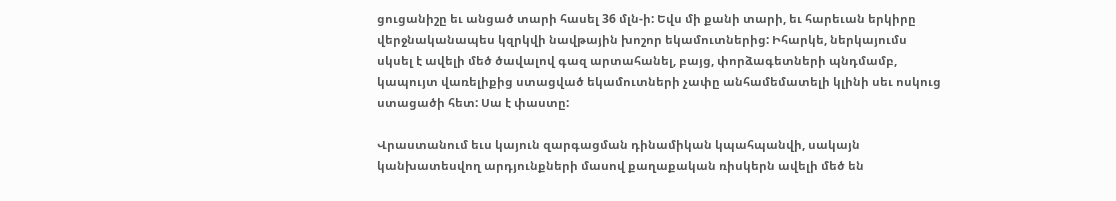ցուցանիշը եւ անցած տարի հասել 36 մլն-ի: Եվս մի քանի տարի, եւ հարեւան երկիրը վերջնականապես կզրկվի նավթային խոշոր եկամուտներից: Իհարկե, ներկայումս սկսել է ավելի մեծ ծավալով գազ արտահանել, բայց, փորձագետների պնդմամբ, կապույտ վառելիքից ստացված եկամուտների չափը անհամեմատելի կլինի սեւ ոսկուց ստացածի հետ: Սա է փաստը:

Վրաստանում եւս կայուն զարգացման դինամիկան կպահպանվի, սակայն կանխատեսվող արդյունքների մասով քաղաքական ռիսկերն ավելի մեծ են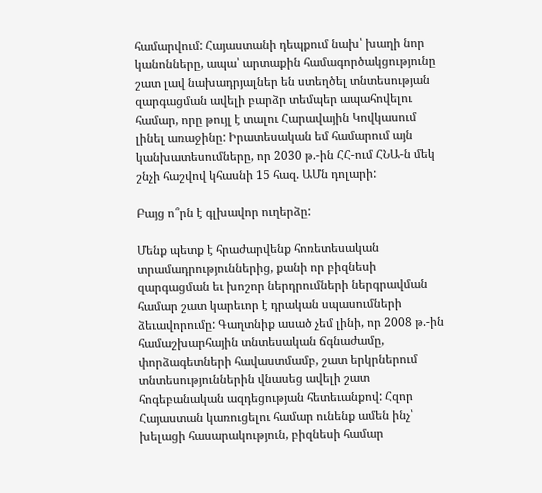համարվում: Հայաստանի դեպքում նախ՝ խաղի նոր կանոնները, ապա՝ արտաքին համագործակցությունը շատ լավ նախադրյալներ են ստեղծել տնտեսության զարգացման ավելի բարձր տեմպեր ապահովելու համար, որը թույլ է տալու Հարավային Կովկասում լինել առաջինը: Իրատեսական եմ համարում այն կանխատեսումները, որ 2030 թ.-ին ՀՀ-ում ՀՆԱ-ն մեկ շնչի հաշվով կհասնի 15 հազ. ԱՄն դոլարի:

Բայց ո՞րն է գլխավոր ուղերձը:

Մենք պետք է հրաժարվենք հոռետեսական տրամադրություններից, քանի որ բիզնեսի զարգացման եւ խոշոր ներդրումների ներգրավման համար շատ կարեւոր է դրական սպասումների ձեւավորումը: Գաղտնիք ասած չեմ լինի, որ 2008 թ.-ին համաշխարհային տնտեսական ճգնաժամը, փորձագետների հավաստմամբ, շատ երկրներում տնտեսություններին վնասեց ավելի շատ հոգեբանական ազդեցության հետեւանքով: Հզոր Հայաստան կառուցելու համար ունենք ամեն ինչ՝ խելացի հասարակություն, բիզնեսի համար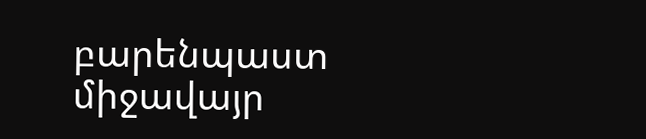բարենպաստ միջավայր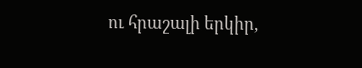ու հրաշալի երկիր,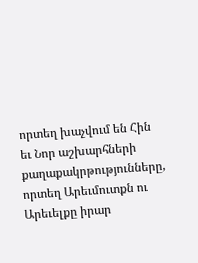որտեղ խաչվում են Հին եւ Նոր աշխարհների քաղաքակրթությունները, որտեղ Արեւմուտքն ու Արեւելքը իրար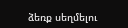ձեռք սեղմելու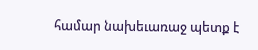համար նախեւառաջ պետք է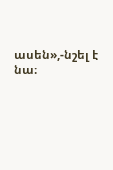ասեն»,-նշել է նա։